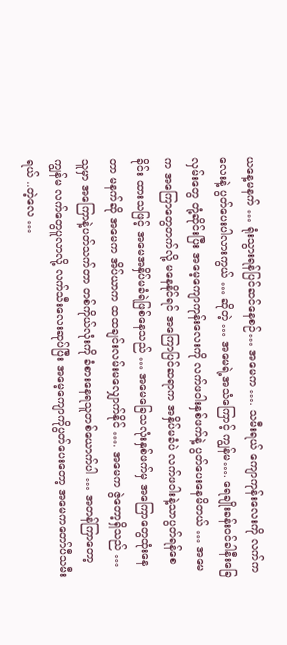ယနေ့မနက် … ရုံးသွားရန်ပြင်ဆင်နေစဉ်… အမေက …. သမီးရယ် ကျောကုန်းလေးကို လက်ကလေးနဲ့ ပွတ်ပေးပါလားကွယ် … ဆိုတဲ့ … အမေရဲ့အသံကြောင့် ကျွန်မ…. ရေချိုးခန်းဝင်ခါနီးခြေလှမ်းတွေ တုံ့ဆိုင်းပြီး အမေ့ကျောကုန်းလေးကို လက်ဖဝါးနှစ်ဖက်နဲ့ ပွတ်ပေးနေမိတယ် … အမေက အကြောတွေတက်လို့ မနေနိုင်ရင် အကြောပြင်ဆရာက အနှိပ်မခံပဲ လက်ဖဝါးနဲ့သာပွတ်ရန်စေခိုင်း ထားသဖြင့် အမေအနှိပ်မခံရဲဖြစ်နေသည် … အမေခြေသလုံးနှစ်ဖက်မှ အကြောတွေထုံးနေတာ မနက်ဆို အမေက အိပ်ယာက ထထချင်းလမ်းမလျှောက်နိုင် …. အမေက ဇွဲတော့ရှိသည် … သူမှာ အကြောနဲ့ပတ်သက်တာ တစ်ကိုယ်လုံးကို ခံစားနေရသူတစ်ယောက်ပါ … အတန်ကြာတော့ ကျွန်မ လက်တွေပူလာလို့ လက်သီးလေးဆုပ်ပြီး အမေ့ကျောကိုပွတ်ပေးတော့ အမေကတော်ပီသမီးရယ် ..တဲ့လေ …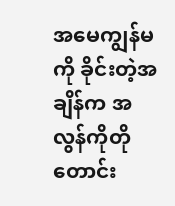အမေကျွန်မကို ခိုင်းတဲ့အချိန်က အလွန်ကိုတိုတောင်း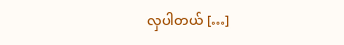လှပါတယ် […]